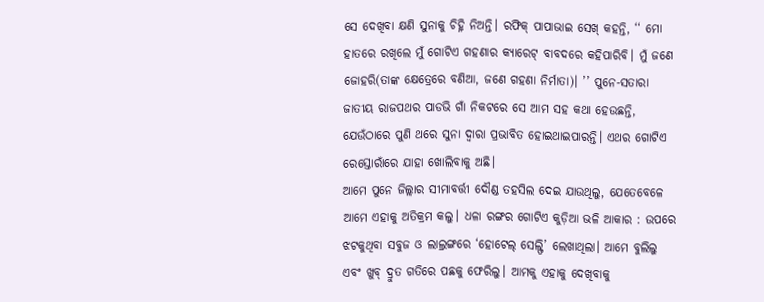ସେ ଦେଖିବା କ୍ଷଣି ସୁନାକୁ ଚିହ୍ନି ନିଅନ୍ତି। ରଫିକ୍ ପାପାଭାଇ ସେଖ୍ କହନ୍ତି, ‘‘ ମୋ ହାତରେ ରଖିଲେ ମୁଁ ଗୋଟିଏ ଗହଣାର କ୍ୟାରେଟ୍ ବାବଦରେ କହିପାରିବି। ମୁଁ ଜଣେ ଜୋହରି(ତାଙ୍କ କ୍ଷେତ୍ରେରେ ବଣିଆ, ଜଣେ ଗହଣା ନିର୍ମାତା)। ’’ ପୁନେ-ସତାରା ଜାତୀୟ ରାଜପଥର ପାଡଭି ଗାଁ ନିକଟରେ ସେ ଆମ ସହ କଥା ହେଉଛନ୍ତି, ଯେଉଁଠାରେ ପୁଣି ଥରେ ସୁନା ଦ୍ୱାରା ପ୍ରଭାବିତ ହୋଇଥାଇପାରନ୍ତି। ଏଥର ଗୋଟିଏ ରେସ୍ତୋରାଁରେ ଯାହା ଖୋଲିବାକୁ ଅଛି।
ଆମେ ପୁନେ ଜିଲ୍ଲାର ସୀମାବର୍ତ୍ତୀ ଦୌଣ୍ଡ ତହସିଲ ଦେଇ ଯାଉଥିଲୁ, ଯେତେବେଳେ ଆମେ ଏହାକୁ ଅତିକ୍ରମ କଲୁ। ଧଳା ରଙ୍ଗର ଗୋଟିଏ କୁଡ଼ିଆ ଭଳି ଆକାର : ଉପରେ ଝଟକୁଥିବା ସବୁଜ ଓ ଲାଲ୍ରଙ୍ଗରେ ‘ହୋଟେଲ୍ ସେଲ୍ଫି’ ଲେଖାଥିଲା। ଆମେ ବୁଲିଲୁ ଏବଂ ଖୁବ୍ ଦ୍ରୁତ ଗତିରେ ପଛକୁ ଫେରିଲୁ। ଆମକୁ ଏହାକୁ ଦେଖିବାକୁ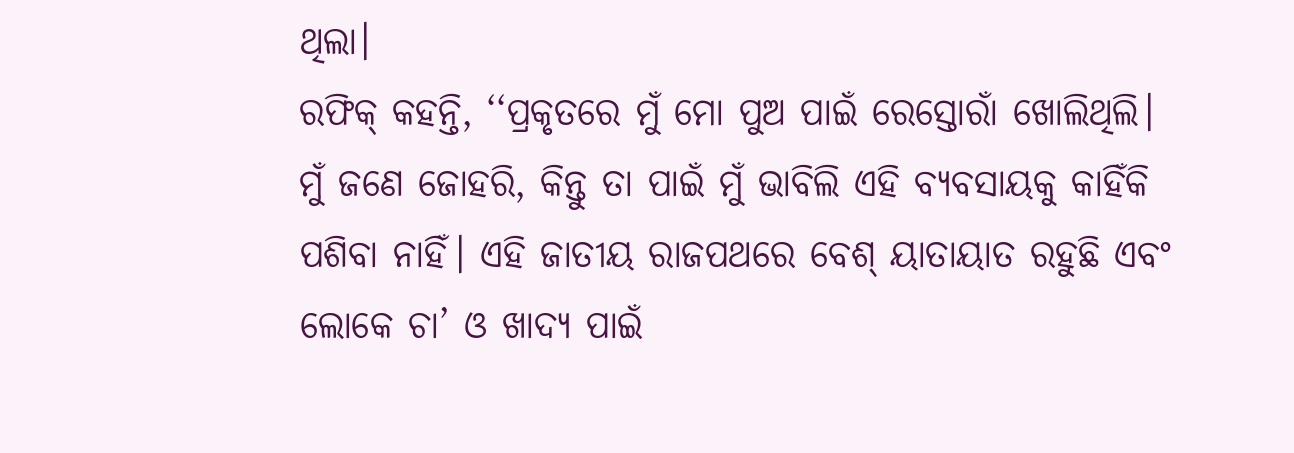ଥିଲା।
ରଫିକ୍ କହନ୍ତି, ‘‘ପ୍ରକୃତରେ ମୁଁ ମୋ ପୁଅ ପାଇଁ ରେସ୍ତୋରାଁ ଖୋଲିଥିଲି। ମୁଁ ଜଣେ ଜୋହରି, କିନ୍ତୁ ତା ପାଇଁ ମୁଁ ଭାବିଲି ଏହି ବ୍ୟବସାୟକୁ କାହିଁକି ପଶିବା ନାହିଁ। ଏହି ଜାତୀୟ ରାଜପଥରେ ବେଶ୍ ୟାତାୟାତ ରହୁଛି ଏବଂ ଲୋକେ ଚା’ ଓ ଖାଦ୍ୟ ପାଇଁ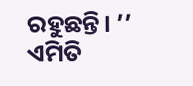ରହୁଛନ୍ତି। ’’ ଏମିତି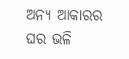ଅନ୍ୟ ଆକାରର ଘର ଭଳି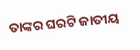ତାଙ୍କର ଘରଟି ଜାତୀୟ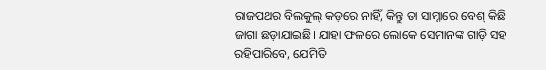ରାଜପଥର ବିଲକୁଲ୍ କଡ଼ରେ ନାହିଁ, କିନ୍ତୁ ତା ସାମ୍ନାରେ ବେଶ୍ କିଛି ଜାଗା ଛଡ଼ାଯାଇଛି। ଯାହା ଫଳରେ ଲୋକେ ସେମାନଙ୍କ ଗାଡ଼ି ସହ ରହିପାରିବେ, ଯେମିତି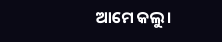ଆମେ କଲୁ।